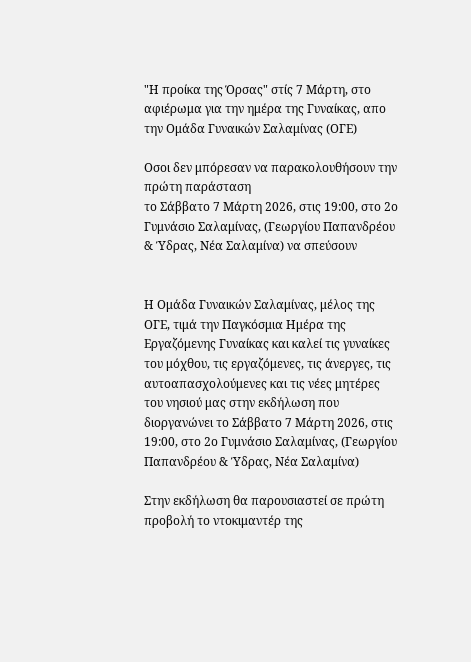"Η προίκα της Όρσας" στίς 7 Μάρτη, στο αφιέρωμα για την ημέρα της Γυναίκας, απο την Ομάδα Γυναικών Σαλαμίνας (ΟΓΕ)

Οσοι δεν μπόρεσαν να παρακολουθήσουν την πρώτη παράσταση
το Σάββατο 7 Μάρτη 2026, στις 19:00, στο 2ο Γυμνάσιο Σαλαμίνας, (Γεωργίου Παπανδρέου & Ύδρας, Νέα Σαλαμίνα) να σπεύσουν


Η Ομάδα Γυναικών Σαλαμίνας, μέλος της ΟΓΕ, τιμά την Παγκόσμια Ημέρα της Εργαζόμενης Γυναίκας και καλεί τις γυναίκες του μόχθου, τις εργαζόμενες, τις άνεργες, τις αυτοαπασχολούμενες και τις νέες μητέρες του νησιού μας στην εκδήλωση που διοργανώνει το Σάββατο 7 Μάρτη 2026, στις 19:00, στο 2ο Γυμνάσιο Σαλαμίνας, (Γεωργίου Παπανδρέου & Ύδρας, Νέα Σαλαμίνα)

Στην εκδήλωση θα παρουσιαστεί σε πρώτη προβολή το ντοκιμαντέρ της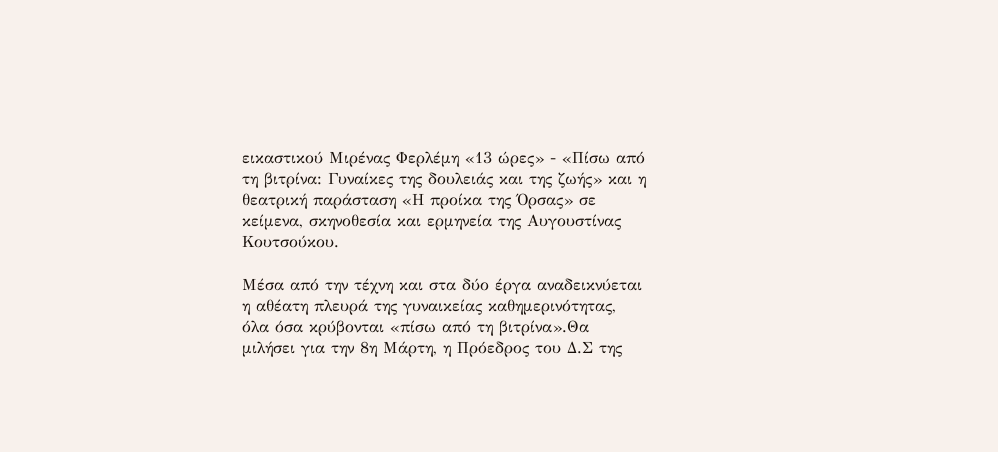εικαστικού Μιρένας Φερλέμη «13 ώρες» - «Πίσω από τη βιτρίνα: Γυναίκες της δουλειάς και της ζωής» και η θεατρική παράσταση «Η προίκα της Όρσας» σε κείμενα, σκηνοθεσία και ερμηνεία της Αυγουστίνας Κουτσούκου.

Μέσα από την τέχνη και στα δύο έργα αναδεικνύεται η αθέατη πλευρά της γυναικείας καθημερινότητας, όλα όσα κρύβονται «πίσω από τη βιτρίνα».Θα μιλήσει για την 8η Μάρτη, η Πρόεδρος του Δ.Σ της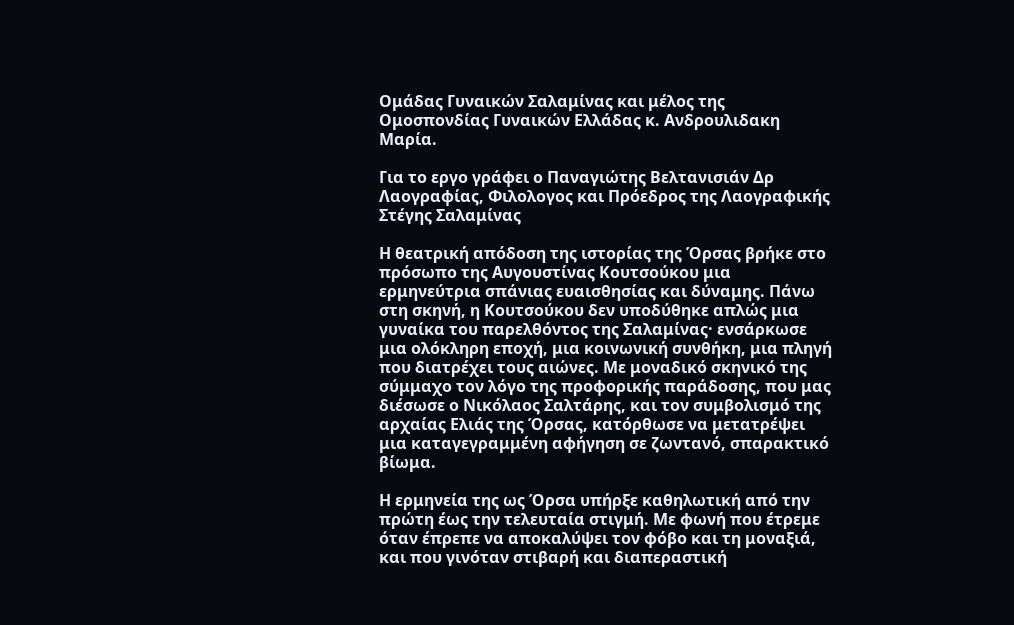Ομάδας Γυναικών Σαλαμίνας και μέλος της Ομοσπονδίας Γυναικών Ελλάδας κ. Ανδρουλιδακη Μαρία.

Για το εργο γράφει ο Παναγιώτης Βελτανισιάν Δρ Λαογραφίας, Φιλολογος και Πρόεδρος της Λαογραφικής Στέγης Σαλαμίνας

Η θεατρική απόδοση της ιστορίας της Όρσας βρήκε στο πρόσωπο της Αυγουστίνας Κουτσούκου μια ερμηνεύτρια σπάνιας ευαισθησίας και δύναμης. Πάνω στη σκηνή, η Κουτσούκου δεν υποδύθηκε απλώς μια γυναίκα του παρελθόντος της Σαλαμίνας· ενσάρκωσε μια ολόκληρη εποχή, μια κοινωνική συνθήκη, μια πληγή που διατρέχει τους αιώνες. Με μοναδικό σκηνικό της σύμμαχο τον λόγο της προφορικής παράδοσης, που μας διέσωσε ο Νικόλαος Σαλτάρης, και τον συμβολισμό της αρχαίας Ελιάς της Όρσας, κατόρθωσε να μετατρέψει μια καταγεγραμμένη αφήγηση σε ζωντανό, σπαρακτικό βίωμα.

Η ερμηνεία της ως Όρσα υπήρξε καθηλωτική από την πρώτη έως την τελευταία στιγμή. Με φωνή που έτρεμε όταν έπρεπε να αποκαλύψει τον φόβο και τη μοναξιά, και που γινόταν στιβαρή και διαπεραστική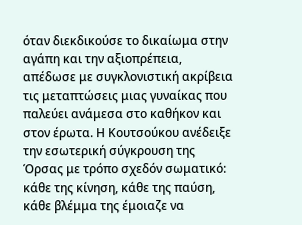όταν διεκδικούσε το δικαίωμα στην αγάπη και την αξιοπρέπεια, απέδωσε με συγκλονιστική ακρίβεια τις μεταπτώσεις μιας γυναίκας που παλεύει ανάμεσα στο καθήκον και στον έρωτα. Η Κουτσούκου ανέδειξε την εσωτερική σύγκρουση της Όρσας με τρόπο σχεδόν σωματικό: κάθε της κίνηση, κάθε της παύση, κάθε βλέμμα της έμοιαζε να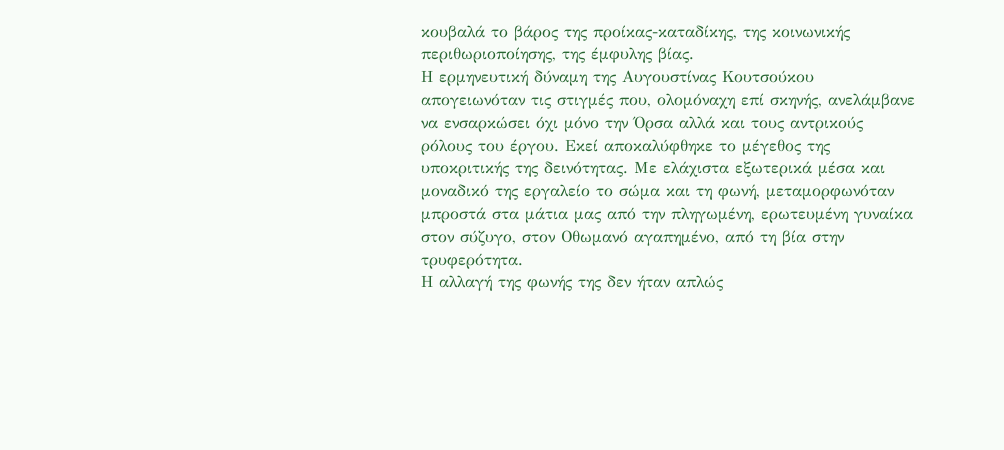κουβαλά το βάρος της προίκας-καταδίκης, της κοινωνικής περιθωριοποίησης, της έμφυλης βίας.
Η ερμηνευτική δύναμη της Αυγουστίνας Κουτσούκου απογειωνόταν τις στιγμές που, ολομόναχη επί σκηνής, ανελάμβανε να ενσαρκώσει όχι μόνο την Όρσα αλλά και τους αντρικούς ρόλους του έργου. Εκεί αποκαλύφθηκε το μέγεθος της υποκριτικής της δεινότητας. Με ελάχιστα εξωτερικά μέσα και μοναδικό της εργαλείο το σώμα και τη φωνή, μεταμορφωνόταν μπροστά στα μάτια μας από την πληγωμένη, ερωτευμένη γυναίκα στον σύζυγο, στον Οθωμανό αγαπημένο, από τη βία στην τρυφερότητα.
Η αλλαγή της φωνής της δεν ήταν απλώς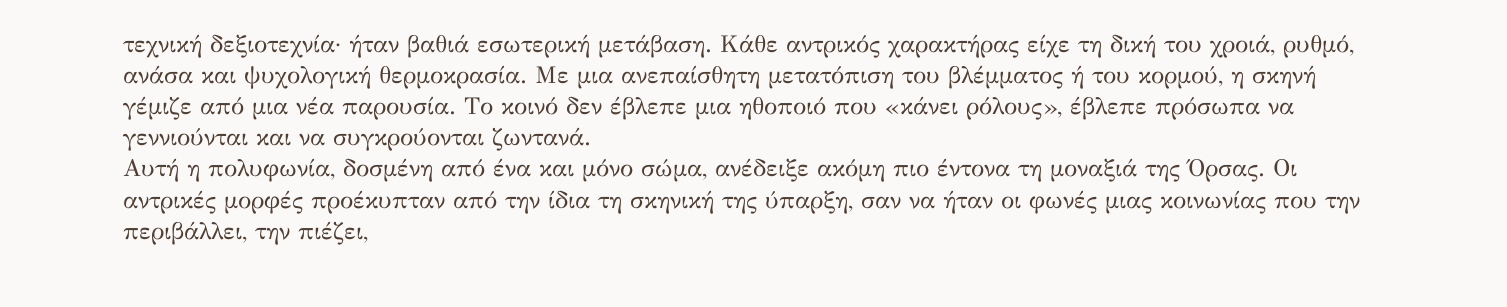τεχνική δεξιοτεχνία· ήταν βαθιά εσωτερική μετάβαση. Κάθε αντρικός χαρακτήρας είχε τη δική του χροιά, ρυθμό, ανάσα και ψυχολογική θερμοκρασία. Με μια ανεπαίσθητη μετατόπιση του βλέμματος ή του κορμού, η σκηνή γέμιζε από μια νέα παρουσία. Το κοινό δεν έβλεπε μια ηθοποιό που «κάνει ρόλους», έβλεπε πρόσωπα να γεννιούνται και να συγκρούονται ζωντανά.
Αυτή η πολυφωνία, δοσμένη από ένα και μόνο σώμα, ανέδειξε ακόμη πιο έντονα τη μοναξιά της Όρσας. Οι αντρικές μορφές προέκυπταν από την ίδια τη σκηνική της ύπαρξη, σαν να ήταν οι φωνές μιας κοινωνίας που την περιβάλλει, την πιέζει,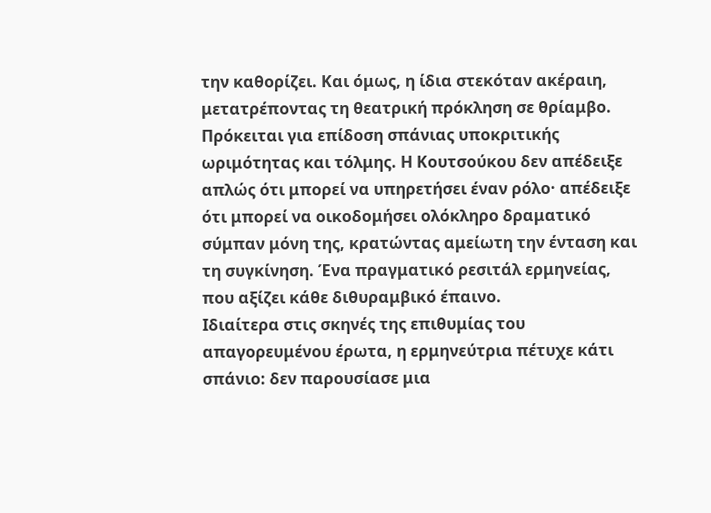την καθορίζει. Και όμως, η ίδια στεκόταν ακέραιη, μετατρέποντας τη θεατρική πρόκληση σε θρίαμβο.
Πρόκειται για επίδοση σπάνιας υποκριτικής ωριμότητας και τόλμης. Η Κουτσούκου δεν απέδειξε απλώς ότι μπορεί να υπηρετήσει έναν ρόλο· απέδειξε ότι μπορεί να οικοδομήσει ολόκληρο δραματικό σύμπαν μόνη της, κρατώντας αμείωτη την ένταση και τη συγκίνηση. Ένα πραγματικό ρεσιτάλ ερμηνείας, που αξίζει κάθε διθυραμβικό έπαινο.
Ιδιαίτερα στις σκηνές της επιθυμίας του απαγορευμένου έρωτα, η ερμηνεύτρια πέτυχε κάτι σπάνιο: δεν παρουσίασε μια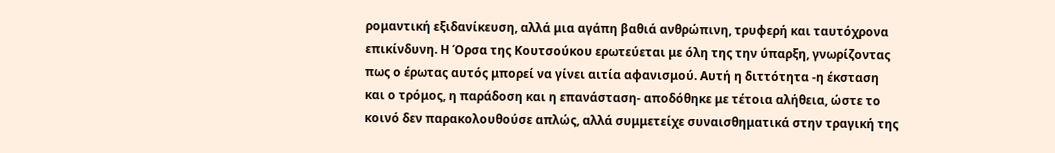ρομαντική εξιδανίκευση, αλλά μια αγάπη βαθιά ανθρώπινη, τρυφερή και ταυτόχρονα επικίνδυνη. Η Όρσα της Κουτσούκου ερωτεύεται με όλη της την ύπαρξη, γνωρίζοντας πως ο έρωτας αυτός μπορεί να γίνει αιτία αφανισμού. Αυτή η διττότητα -η έκσταση και ο τρόμος, η παράδοση και η επανάσταση- αποδόθηκε με τέτοια αλήθεια, ώστε το κοινό δεν παρακολουθούσε απλώς, αλλά συμμετείχε συναισθηματικά στην τραγική της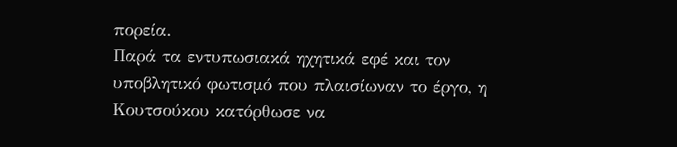πορεία.
Παρά τα εντυπωσιακά ηχητικά εφέ και τον υποβλητικό φωτισμό που πλαισίωναν το έργο, η Κουτσούκου κατόρθωσε να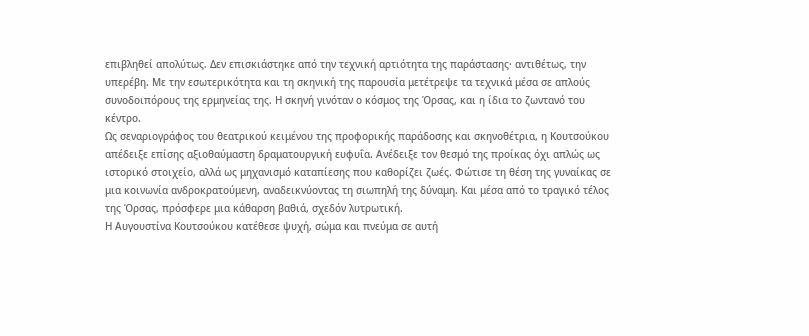επιβληθεί απολύτως. Δεν επισκιάστηκε από την τεχνική αρτιότητα της παράστασης· αντιθέτως, την υπερέβη. Με την εσωτερικότητα και τη σκηνική της παρουσία μετέτρεψε τα τεχνικά μέσα σε απλούς συνοδοιπόρους της ερμηνείας της. Η σκηνή γινόταν ο κόσμος της Όρσας, και η ίδια το ζωντανό του κέντρο.
Ως σεναριογράφος του θεατρικού κειμένου της προφορικής παράδοσης και σκηνοθέτρια, η Κουτσούκου απέδειξε επίσης αξιοθαύμαστη δραματουργική ευφυΐα. Ανέδειξε τον θεσμό της προίκας όχι απλώς ως ιστορικό στοιχείο, αλλά ως μηχανισμό καταπίεσης που καθορίζει ζωές. Φώτισε τη θέση της γυναίκας σε μια κοινωνία ανδροκρατούμενη, αναδεικνύοντας τη σιωπηλή της δύναμη. Και μέσα από το τραγικό τέλος της Όρσας, πρόσφερε μια κάθαρση βαθιά, σχεδόν λυτρωτική.
Η Αυγουστίνα Κουτσούκου κατέθεσε ψυχή, σώμα και πνεύμα σε αυτή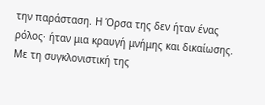την παράσταση. Η Όρσα της δεν ήταν ένας ρόλος· ήταν μια κραυγή μνήμης και δικαίωσης. Με τη συγκλονιστική της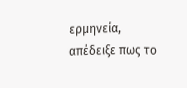ερμηνεία, απέδειξε πως το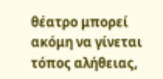θέατρο μπορεί ακόμη να γίνεται τόπος αλήθειας,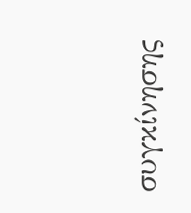συγκίνησης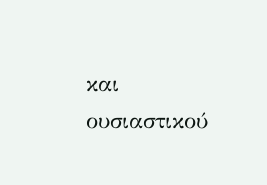και ουσιαστικού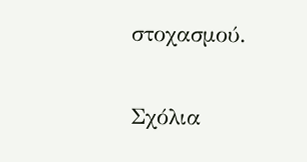στοχασμού.

Σχόλια